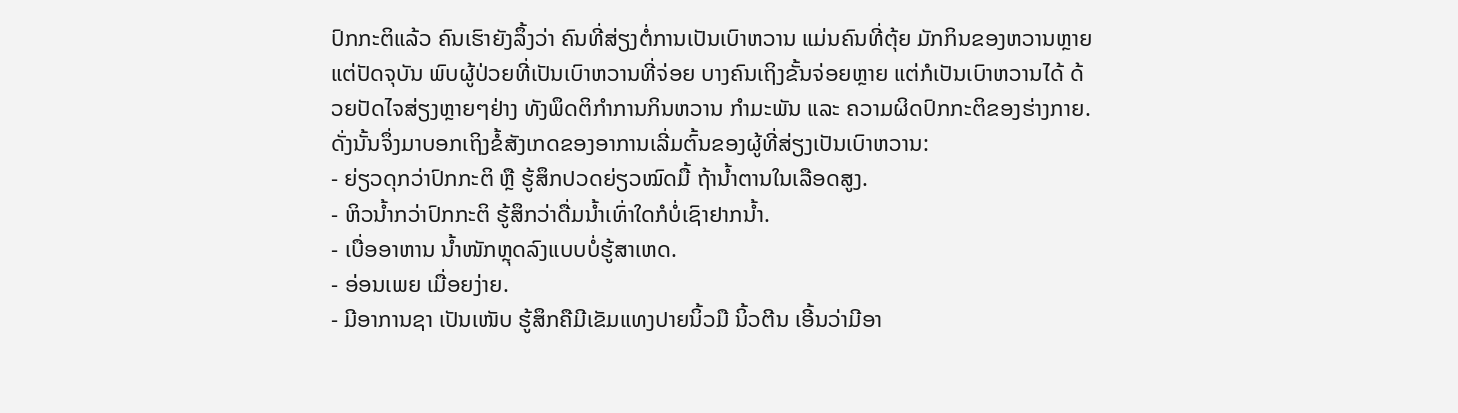ປົກກະຕິແລ້ວ ຄົນເຮົາຍັງລຶ້ງວ່າ ຄົນທີ່ສ່ຽງຕໍ່ການເປັນເບົາຫວານ ແມ່ນຄົນທີ່ຕຸ້ຍ ມັກກິນຂອງຫວານຫຼາຍ ແຕ່ປັດຈຸບັນ ພົບຜູ້ປ່ວຍທີ່ເປັນເບົາຫວານທີ່ຈ່ອຍ ບາງຄົນເຖິງຂັ້ນຈ່ອຍຫຼາຍ ແຕ່ກໍເປັນເບົາຫວານໄດ້ ດ້ວຍປັດໄຈສ່ຽງຫຼາຍໆຢ່າງ ທັງພຶດຕິກຳການກິນຫວານ ກຳມະພັນ ແລະ ຄວາມຜິດປົກກະຕິຂອງຮ່າງກາຍ.
ດັ່ງນັ້ນຈຶ່ງມາບອກເຖິງຂໍ້ສັງເກດຂອງອາການເລີ່ມຕົ້ນຂອງຜູ້ທີ່ສ່ຽງເປັນເບົາຫວານ:
- ຍ່ຽວດຸກວ່າປົກກະຕິ ຫຼື ຮູ້ສຶກປວດຍ່ຽວໝົດມື້ ຖ້ານ້ຳຕານໃນເລືອດສູງ.
- ຫິວນ້ຳກວ່າປົກກະຕິ ຮູ້ສຶກວ່າດື່ມນ້ຳເທົ່າໃດກໍບໍ່ເຊົາຢາກນ້ຳ.
- ເບື່ອອາຫານ ນ້ຳໜັກຫຼຸດລົງແບບບໍ່ຮູ້ສາເຫດ.
- ອ່ອນເພຍ ເມື່ອຍງ່າຍ.
- ມີອາການຊາ ເປັນເໜັບ ຮູ້ສຶກຄືມີເຂັມແທງປາຍນິ້ວມື ນິ້ວຕີນ ເອີ້ນວ່າມີອາ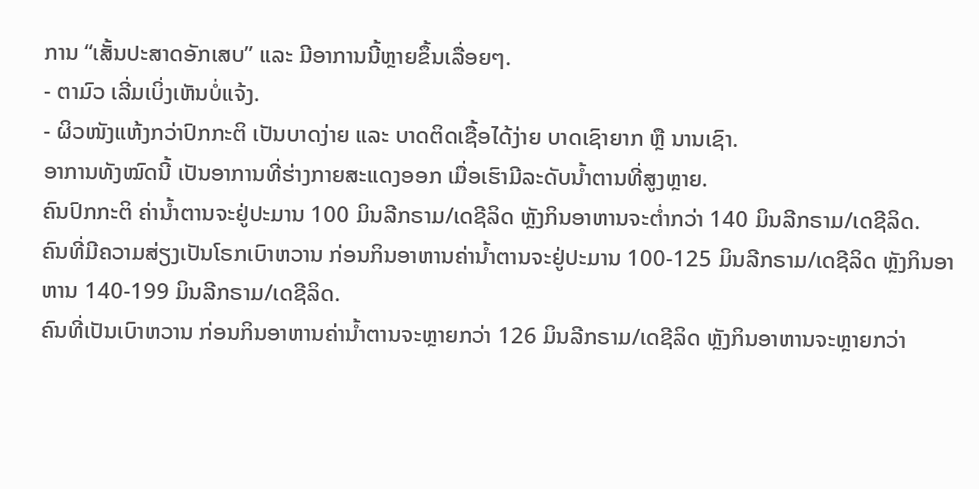ການ “ເສັ້ນປະສາດອັກເສບ” ແລະ ມີອາການນີ້ຫຼາຍຂຶ້ນເລື່ອຍໆ.
- ຕາມົວ ເລີ່ມເບິ່ງເຫັນບໍ່ແຈ້ງ.
- ຜິວໜັງແຫ້ງກວ່າປົກກະຕິ ເປັນບາດງ່າຍ ແລະ ບາດຕິດເຊື້ອໄດ້ງ່າຍ ບາດເຊົາຍາກ ຫຼື ນານເຊົາ.
ອາການທັງໝົດນີ້ ເປັນອາການທີ່ຮ່າງກາຍສະແດງອອກ ເມື່ອເຮົາມີລະດັບນ້ຳຕານທີ່ສູງຫຼາຍ.
ຄົນປົກກະຕິ ຄ່ານ້ຳຕານຈະຢູ່ປະມານ 100 ມິນລີກຣາມ/ເດຊີລິດ ຫຼັງກິນອາຫານຈະຕ່ຳກວ່າ 140 ມິນລີກຣາມ/ເດຊີລິດ.
ຄົນທີ່ມີຄວາມສ່ຽງເປັນໂຣກເບົາຫວານ ກ່ອນກິນອາຫານຄ່ານ້ຳຕານຈະຢູ່ປະມານ 100-125 ມິນລີກຣາມ/ເດຊີລິດ ຫຼັງກິນອາຫານ 140-199 ມິນລີກຣາມ/ເດຊີລິດ.
ຄົນທີ່ເປັນເບົາຫວານ ກ່ອນກິນອາຫານຄ່ານ້ຳຕານຈະຫຼາຍກວ່າ 126 ມິນລີກຣາມ/ເດຊີລິດ ຫຼັງກິນອາຫານຈະຫຼາຍກວ່າ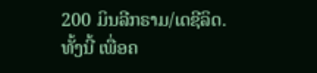200 ມິນລີກຣາມ/ເດຊີລິດ.
ທັ້ງນີ້ ເພື່ອຄ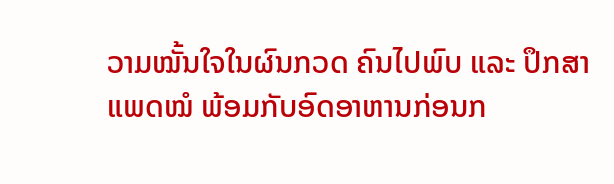ວາມໝັ້ນໃຈໃນຜົນກວດ ຄົນໄປພົບ ແລະ ປຶກສາແພດໝໍ ພ້ອມກັບອົດອາຫານກ່ອນກ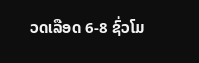ວດເລືອດ 6-8 ຊົ່ວໂມ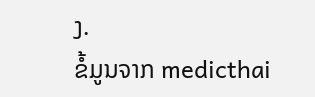ງ.
ຂໍ້ມູນຈາກ medicthai